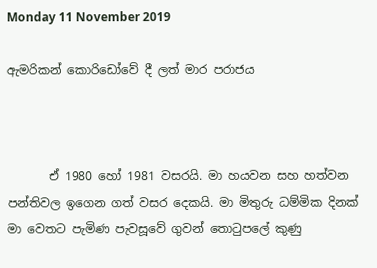Monday 11 November 2019

ඇමරිකන් කොරිඩෝවේ දී ලත් මාර පරාජය



       ඒ 1980 හෝ 1981 වසරයි. මා හයවන සහ හත්වන පන්තිවල ඉගෙන ගත් වසර දෙකයි. මා මිතුරු ධම්මික දිනක් මා වෙතට පැමිණ පැවසූවේ ගුවන් තොටුපලේ කුණු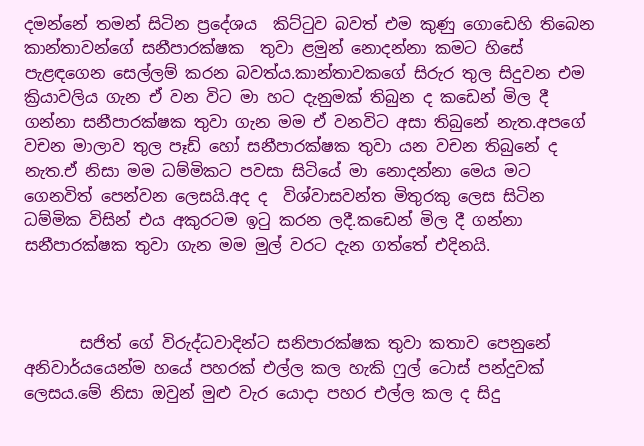දමන්නේ තමන් සිටින ප්‍රදේශය  කිට්ටුව බවත් එම කුණු ගොඩෙහි තිබෙන කාන්තාවන්ගේ සනීපාරක්ෂක  තුවා ළමුන් නොදන්නා කමට හිසේ පැළඳගෙන සෙල්ලම් කරන බවත්ය.කාන්තාවකගේ සිරුර තුල සිදුවන එම ක්‍රියාවලිය ගැන ඒ වන විට මා හට දැනුමක් තිබුන ද කඩෙන් මිල දී ගන්නා සනීපාරක්ෂක තුවා ගැන මම ඒ වනවිට අසා තිබුනේ නැත.අපගේ වචන මාලාව තුල පෑඩ් හෝ සනීපාරක්ෂක තුවා යන වචන තිබුනේ ද නැත.ඒ නිසා මම ධම්මිකට පවසා සිටියේ මා නොදන්නා මෙය මට ගෙනවිත් පෙන්වන ලෙසයි.අද ද  විශ්වාසවන්ත මිතුරකු ලෙස සිටින ධම්මික විසින් එය අකුරටම ඉටු කරන ලදී.කඩෙන් මිල දී ගන්නා සනීපාරක්ෂක තුවා ගැන මම මුල් වරට දැන ගත්තේ එදිනයි.



       සජිත් ගේ විරුද්ධවාදින්ට සනිපාරක්ෂක තුවා කතාව පෙනුනේ අනිවාර්යයෙන්ම හයේ පහරක් එල්ල කල හැකි ෆුල් ටොස් පන්දුවක් ලෙසය.මේ නිසා ඔවුන් මුළු වැර යොදා පහර එල්ල කල ද සිදු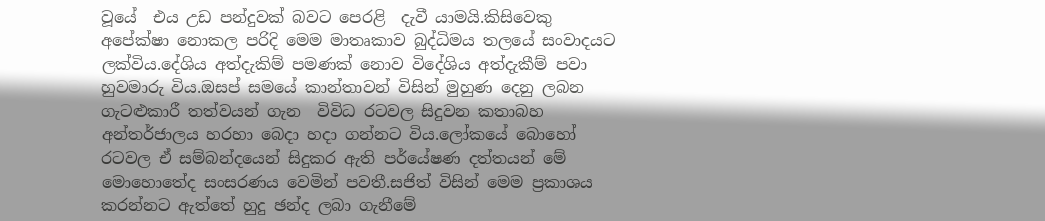වූයේ  එය උඩ පන්දුවක් බවට පෙරළි  දැවී යාමයි.කිසිවෙකු අපේක්ෂා නොකල පරිදි මෙම මාතෘකාව බුද්ධිමය තලයේ සංවාදයට ලක්විය.දේශිය අත්දැකිම් පමණක් නොව විදේශිය අත්දැකීම් පවා හුවමාරු විය.ඔසප් සමයේ කාන්තාවන් විසින් මුහුණ දෙනු ලබන ගැටළුකාරී තත්වයන් ගැන  විවිධ රටවල සිදුවන කතාබහ අන්තර්ජාලය හරහා බෙදා හදා ගන්නට විය.ලෝකයේ බොහෝ රටවල ඒ සම්බන්දයෙන් සිදුකර ඇති පර්යේෂණ දත්තයන් මේ මොහොතේද සංසරණය වෙමින් පවතී.සජිත් විසින් මෙම ප්‍රකාශය කරන්නට ඇත්තේ හුදු ඡන්ද ලබා ගැනීමේ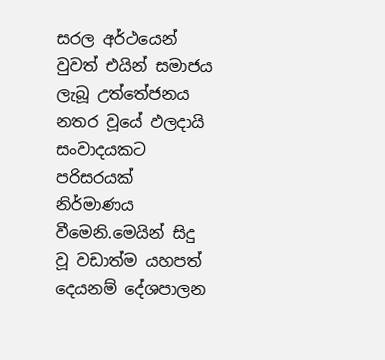සරල අර්ථයෙන් වුවත් එයින් සමාජය ලැබූ උත්තේජනය නතර වූයේ ඵලදායි සංවාදයකට පරිසරයක් නිර්මාණය වීමෙනි.මෙයින් සිදු වූ වඩාත්ම යහපත් දෙයනම් දේශපාලන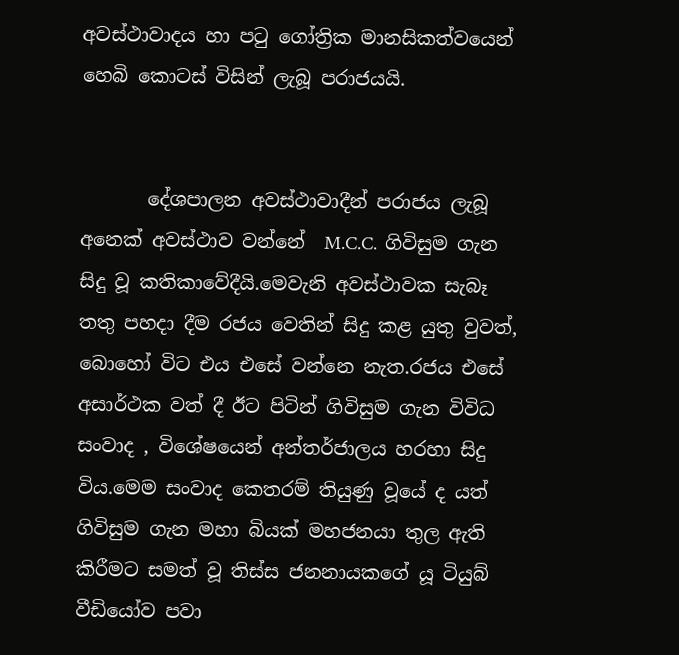අවස්ථාවාදය හා පටු ගෝත්‍රික මානසිකත්වයෙන් හෙබි කොටස් විසින් ලැබූ පරාජයයි.


       දේශපාලන අවස්ථාවාදීන් පරාජය ලැබූ අනෙක් අවස්ථාව වන්නේ  M.C.C.  ගිවිසුම ගැන සිදු වූ කතිකාවේදීයි.මෙවැනි අවස්ථාවක සැබෑ තතු පහදා දීම රජය වෙතින් සිදු කළ යුතු වුවත්, බොහෝ විට එය එසේ වන්නෙ නැත.රජය එසේ අසාර්ථක වත් දී ඊට පිටින් ගිවිසුම ගැන විවිධ සංවාද , විශේෂයෙන් අන්තර්ජාලය හරහා සිදු විය.මෙම සංවාද කෙතරම් තියුණු වූයේ ද යත් ගිවිසුම ගැන මහා බියක් මහජනයා තුල ඇති කිරීමට සමත් වූ තිස්ස ජනනායකගේ යූ ටියුබ් වීඩියෝව පවා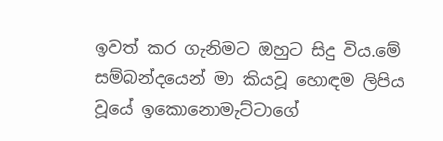ඉවත් කර ගැනිමට ඔහුට සිදු විය.මේ සම්බන්දයෙන් මා කියවූ හොඳම ලිපිය වූයේ ඉකොනොමැට්ටාගේ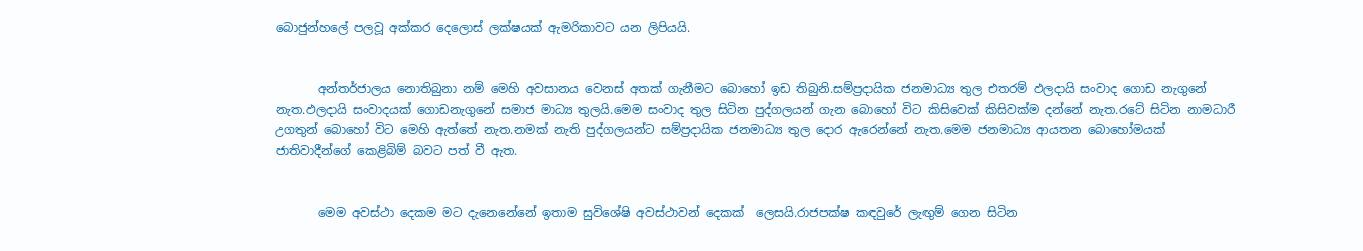බොජුන්හලේ පලවූ අක්කර දෙලොස් ලක්ෂයක් ඇමරිකාවට යන ලිපියයි.


       අන්තර්ජාලය නොතිබුනා නම් මෙහි අවසානය වෙනස් අතක් ගැනීමට බොහෝ ඉඩ තිබුනි.සම්ප්‍රදායික ජනමාධ්‍ය තුල එතරම් ඵලදායි සංවාද ගොඩ නැගුනේ නැත.ඵලදායි සංවාදයක් ගොඩනැගුනේ සමාජ මාධ්‍ය තුලයි.මෙම සංවාද තුල සිටින පුද්ගලයන් ගැන බොහෝ විට කිසිවෙක් කිසිවක්ම දන්නේ නැත.රටේ සිටින නාමධාරී උගතුන් බොහෝ විට මෙහි ඇත්තේ නැත.නමක් නැති පුද්ගලයන්ට සම්ප්‍රදායික ජනමාධ්‍ය තුල දොර ඇරෙන්නේ නැත.මෙම ජනමාධ්‍ය ආයතන බොහෝමයක් ජාතිවාදීන්ගේ කෙළිබිම් බවට පත් වී ඇත.


       මෙම අවස්ථා දෙකම මට දැනෙනේනේ ඉතාම සුවිශේෂි අවස්ථාවන් දෙකක්  ලෙසයි.රාජපක්ෂ කඳවුරේ ලැඟුම් ගෙන සිටින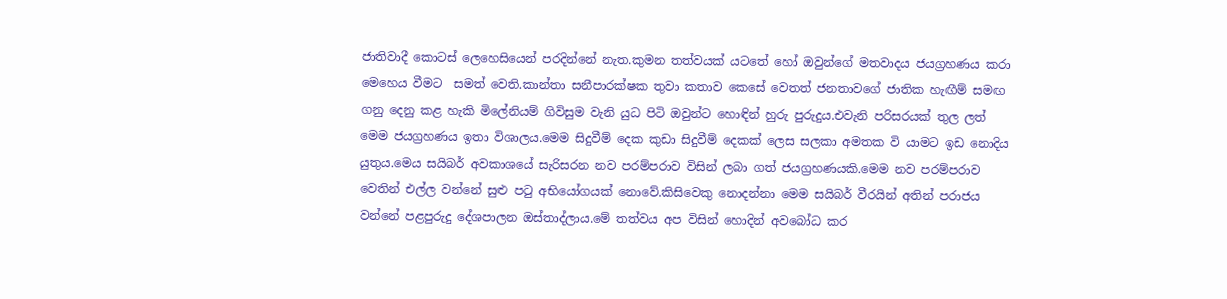ජාතිවාදී කොටස් ලෙහෙසියෙන් පරදින්නේ නැත.කුමන තත්වයක් යටතේ හෝ ඔවුන්ගේ මතවාදය ජයග්‍රහණය කරා මෙහෙය වීමට  සමත් වෙති.කාන්තා සනීපාරක්ෂක තුවා කතාව කෙසේ වෙතත් ජනතාවගේ ජාතික හැඟීම් සමඟ ගනු දෙනු කළ හැකි මිලේනියම් ගිවිසුම වැනි යුධ පිටි ඔවුන්ට හොඳින් හුරු පුරුදුය.එවැනි පරිසරයක් තුල ලත් මෙම ජයග්‍රහණය ඉතා විශාලය.මෙම සිදුවීම් දෙක කුඩා සිදුවීම් දෙකක් ලෙස සලකා අමතක වි යාමට ඉඩ නොදිය යුතුය.මෙය සයිබර් අවකාශයේ සැරිසරන නව පරම්පරාව විසින් ලබා ගත් ජයග්‍රහණයකි.මෙම නව පරම්පරාව වෙතින් එල්ල වන්නේ සුළු පටු අභි‍යෝගයක් නොවේ.කිසිවෙකු නොදන්නා මෙම සයිබර් වීරයින් අතින් පරාජය වන්නේ පළපුරුදු දේශපාලන ඔස්තාද්ලාය.මේ තත්වය අප විසින් හොදින් අවබෝධ කර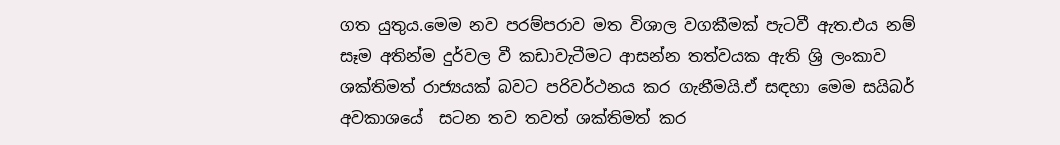ගත යුතුය.මෙම නව පරම්පරාව මත විශාල වගකීමක් පැටවී ඇත.එය නම් සෑම අතින්ම දුර්වල වී කඩාවැටීමට ආසන්න තත්වයක ඇති ශ්‍රි ලංකාව ශක්තිමත් රාජ්‍යයක් බවට පරිවර්ථනය කර ගැනීමයි.ඒ සඳහා මෙම සයිබර් අවකාශයේ  සටන තව තවත් ශක්තිමත් කර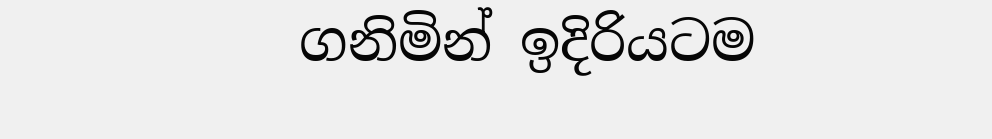ගනිමින් ඉදිරියටම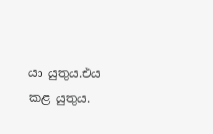යා යුතුය.එය කළ යුතුය.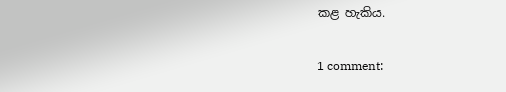කළ හැකිය.

1 comment: